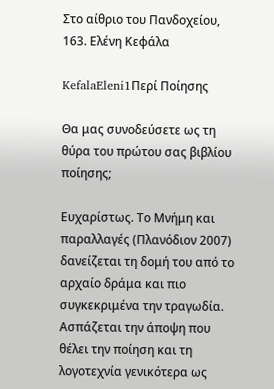Στο αίθριο του Πανδοχείου, 163. Ελένη Κεφάλα

KefalaEleni1Περί Ποίησης

Θα μας συνοδεύσετε ως τη θύρα του πρώτου σας βιβλίου ποίησης;

Ευχαρίστως. Το Μνήμη και παραλλαγές (Πλανόδιον 2007) δανείζεται τη δομή του από το αρχαίο δράμα και πιο συγκεκριμένα την τραγωδία. Ασπάζεται την άποψη που θέλει την ποίηση και τη λογοτεχνία γενικότερα ως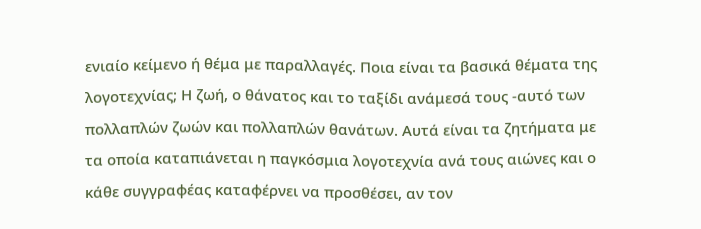ενιαίο κείμενο ή θέμα με παραλλαγές. Ποια είναι τα βασικά θέματα της λογοτεχνίας; Η ζωή, ο θάνατος και το ταξίδι ανάμεσά τους -αυτό των πολλαπλών ζωών και πολλαπλών θανάτων. Αυτά είναι τα ζητήματα με τα οποία καταπιάνεται η παγκόσμια λογοτεχνία ανά τους αιώνες και ο κάθε συγγραφέας καταφέρνει να προσθέσει, αν τον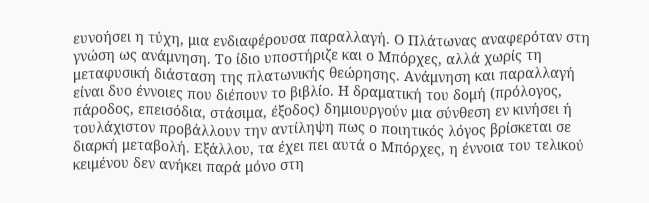ευνοήσει η τύχη, μια ενδιαφέρουσα παραλλαγή. Ο Πλάτωνας αναφερόταν στη γνώση ως ανάμνηση. Το ίδιο υποστήριζε και ο Μπόρχες, αλλά χωρίς τη μεταφυσική διάσταση της πλατωνικής θεώρησης. Ανάμνηση και παραλλαγή είναι δυο έννοιες που διέπουν το βιβλίο. Η δραματική του δομή (πρόλογος, πάροδος, επεισόδια, στάσιμα, έξοδος) δημιουργούν μια σύνθεση εν κινήσει ή τουλάχιστον προβάλλουν την αντίληψη πως ο ποιητικός λόγος βρίσκεται σε διαρκή μεταβολή. Εξάλλου, τα έχει πει αυτά ο Μπόρχες, η έννοια του τελικού κειμένου δεν ανήκει παρά μόνο στη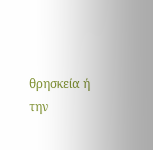θρησκεία ή την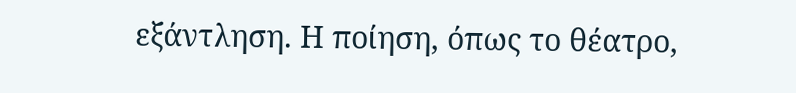εξάντληση. Η ποίηση, όπως το θέατρo,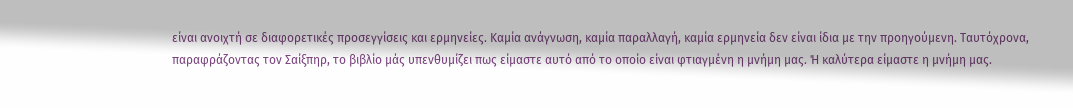είναι ανοιχτή σε διαφορετικές προσεγγίσεις και ερμηνείες. Καμία ανάγνωση, καμία παραλλαγή, καμία ερμηνεία δεν είναι ίδια με την προηγούμενη. Ταυτόχρονα, παραφράζοντας τον Σαίξπηρ, το βιβλίο μάς υπενθυμίζει πως είμαστε αυτό από το οποίο είναι φτιαγμένη η μνήμη μας. Ή καλύτερα είμαστε η μνήμη μας.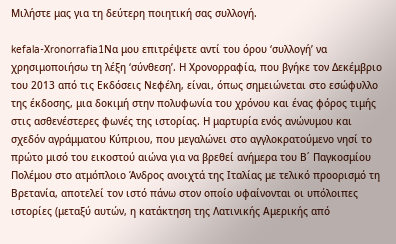Μιλήστε μας για τη δεύτερη ποιητική σας συλλογή.

kefala-Χronorrafia1Να μου επιτρέψετε αντί του όρου ‘συλλογή’ να χρησιμοποιήσω τη λέξη ‘σύνθεση’. Η Χρονορραφία, που βγήκε τον Δεκέμβριο του 2013 από τις Εκδόσεις Νεφέλη, είναι, όπως σημειώνεται στο εσώφυλλο της έκδοσης, μια δοκιμή στην πολυφωνία του χρόνου και ένας φόρος τιμής στις ασθενέστερες φωνές της ιστορίας. Η μαρτυρία ενός ανώνυμου και σχεδόν αγράμματου Κύπριου, που μεγαλώνει στο αγγλοκρατούμενο νησί το πρώτο μισό του εικοστού αιώνα για να βρεθεί ανήμερα του Β΄ Παγκοσμίου Πολέμου στο ατμόπλοιο Άνδρος ανοιχτά της Ιταλίας με τελικό προορισμό τη Βρετανία, αποτελεί τον ιστό πάνω στον οποίο υφαίνονται οι υπόλοιπες ιστορίες (μεταξύ αυτών, η κατάκτηση της Λατινικής Αμερικής από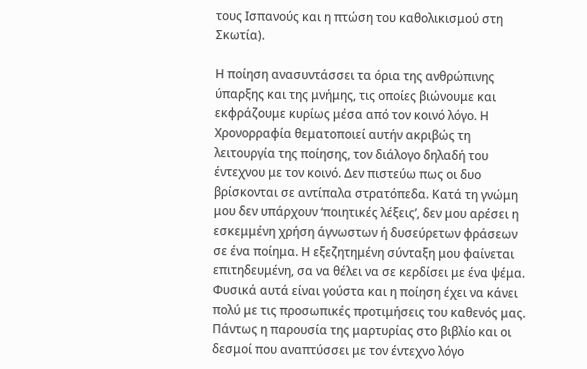τους Ισπανούς και η πτώση του καθολικισμού στη Σκωτία).

Η ποίηση ανασυντάσσει τα όρια της ανθρώπινης ύπαρξης και της μνήμης, τις οποίες βιώνουμε και εκφράζουμε κυρίως μέσα από τον κοινό λόγο. Η Χρονορραφία θεματοποιεί αυτήν ακριβώς τη λειτουργία της ποίησης, τον διάλογο δηλαδή του έντεχνου με τον κοινό. Δεν πιστεύω πως οι δυο βρίσκονται σε αντίπαλα στρατόπεδα. Κατά τη γνώμη μου δεν υπάρχουν ‘ποιητικές λέξεις’, δεν μου αρέσει η εσκεμμένη χρήση άγνωστων ή δυσεύρετων φράσεων σε ένα ποίημα. Η εξεζητημένη σύνταξη μου φαίνεται επιτηδευμένη, σα να θέλει να σε κερδίσει με ένα ψέμα. Φυσικά αυτά είναι γούστα και η ποίηση έχει να κάνει πολύ με τις προσωπικές προτιμήσεις του καθενός μας. Πάντως η παρουσία της μαρτυρίας στο βιβλίο και οι δεσμοί που αναπτύσσει με τον έντεχνο λόγο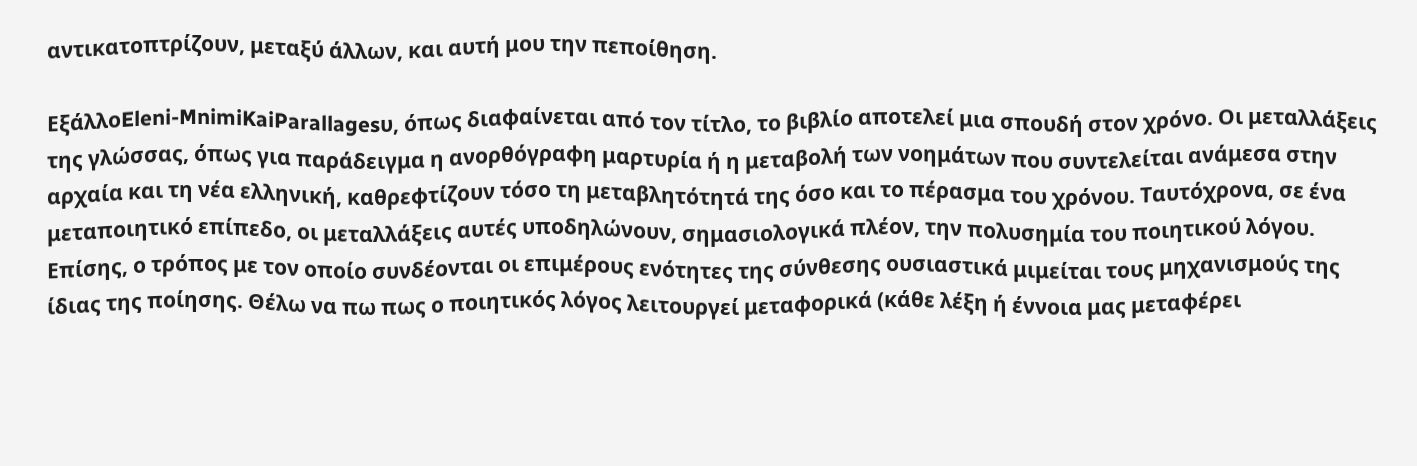αντικατοπτρίζουν, μεταξύ άλλων, και αυτή μου την πεποίθηση.

ΕξάλλοEleni-MnimiKaiParallagesυ, όπως διαφαίνεται από τον τίτλο, το βιβλίο αποτελεί μια σπουδή στον χρόνο. Οι μεταλλάξεις της γλώσσας, όπως για παράδειγμα η ανορθόγραφη μαρτυρία ή η μεταβολή των νοημάτων που συντελείται ανάμεσα στην αρχαία και τη νέα ελληνική, καθρεφτίζουν τόσο τη μεταβλητότητά της όσο και το πέρασμα του χρόνου. Ταυτόχρονα, σε ένα μεταποιητικό επίπεδο, οι μεταλλάξεις αυτές υποδηλώνουν, σημασιολογικά πλέον, την πολυσημία του ποιητικού λόγου. Επίσης, ο τρόπος με τον οποίο συνδέονται οι επιμέρους ενότητες της σύνθεσης ουσιαστικά μιμείται τους μηχανισμούς της ίδιας της ποίησης. Θέλω να πω πως ο ποιητικός λόγος λειτουργεί μεταφορικά (κάθε λέξη ή έννοια μας μεταφέρει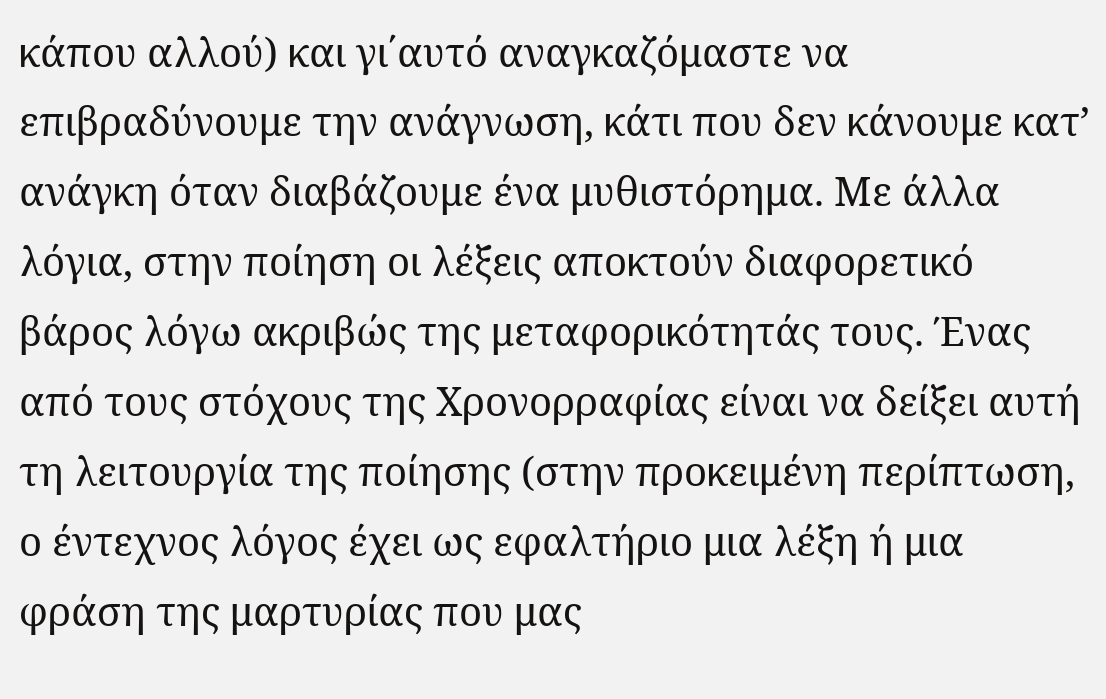κάπου αλλού) και γι΄αυτό αναγκαζόμαστε να επιβραδύνουμε την ανάγνωση, κάτι που δεν κάνουμε κατ’ ανάγκη όταν διαβάζουμε ένα μυθιστόρημα. Με άλλα λόγια, στην ποίηση οι λέξεις αποκτούν διαφορετικό βάρος λόγω ακριβώς της μεταφορικότητάς τους. Ένας από τους στόχους της Χρονορραφίας είναι να δείξει αυτή τη λειτουργία της ποίησης (στην προκειμένη περίπτωση, ο έντεχνος λόγος έχει ως εφαλτήριο μια λέξη ή μια φράση της μαρτυρίας που μας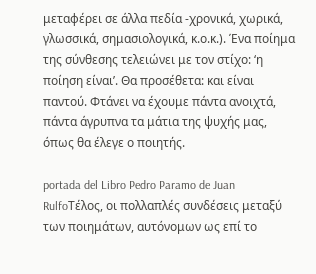μεταφέρει σε άλλα πεδία -χρονικά, χωρικά, γλωσσικά, σημασιολογικά, κ.ο.κ.). Ένα ποίημα της σύνθεσης τελειώνει με τον στίχο: ‘η ποίηση είναι’. Θα προσέθετα: και είναι παντού. Φτάνει να έχουμε πάντα ανοιχτά, πάντα άγρυπνα τα μάτια της ψυχής μας, όπως θα έλεγε ο ποιητής.

portada del Libro Pedro Paramo de Juan RulfoΤέλος, οι πολλαπλές συνδέσεις μεταξύ των ποιημάτων, αυτόνομων ως επί το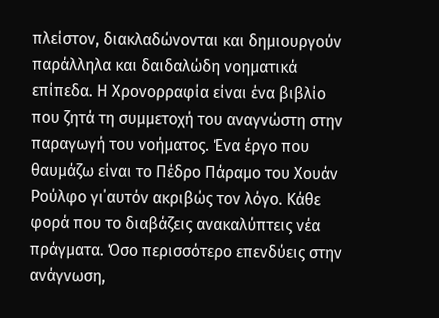πλείστον, διακλαδώνονται και δημιουργούν παράλληλα και δαιδαλώδη νοηματικά επίπεδα. Η Χρονορραφία είναι ένα βιβλίο που ζητά τη συμμετοχή του αναγνώστη στην παραγωγή του νοήματος. Ένα έργο που θαυμάζω είναι το Πέδρο Πάραμο του Χουάν Ρούλφο γι΄αυτόν ακριβώς τον λόγο. Κάθε φορά που το διαβάζεις ανακαλύπτεις νέα πράγματα. Όσο περισσότερο επενδύεις στην ανάγνωση,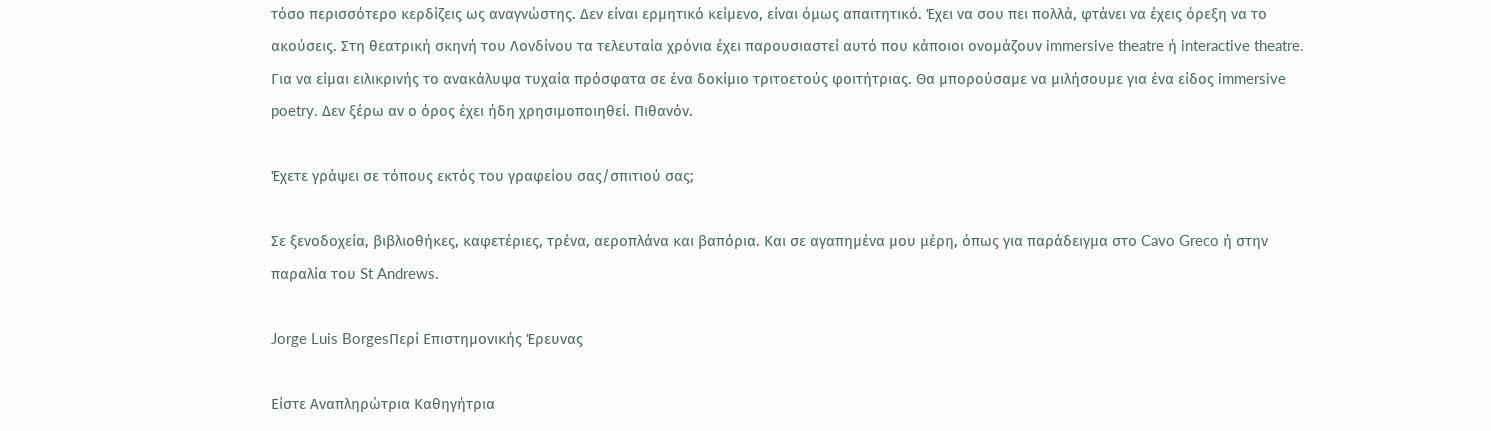τόσο περισσότερο κερδίζεις ως αναγνώστης. Δεν είναι ερμητικό κείμενο, είναι όμως απαιτητικό. Έχει να σου πει πολλά, φτάνει να έχεις όρεξη να το ακούσεις. Στη θεατρική σκηνή του Λονδίνου τα τελευταία χρόνια έχει παρουσιαστεί αυτό που κάποιοι ονομάζουν immersive theatre ή interactive theatre. Για να είμαι ειλικρινής το ανακάλυψα τυχαία πρόσφατα σε ένα δοκίμιο τριτοετούς φοιτήτριας. Θα μπορούσαμε να μιλήσουμε για ένα είδος immersive poetry. Δεν ξέρω αν ο όρος έχει ήδη χρησιμοποιηθεί. Πιθανόν.

Έχετε γράψει σε τόπους εκτός του γραφείου σας/σπιτιού σας;

Σε ξενοδοχεία, βιβλιοθήκες, καφετέριες, τρένα, αεροπλάνα και βαπόρια. Και σε αγαπημένα μου μέρη, όπως για παράδειγμα στο Cavo Greco ή στην παραλία του St Andrews.

Jorge Luis BorgesΠερί Επιστημονικής Έρευνας

Είστε Αναπληρώτρια Καθηγήτρια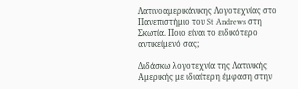Λατινοαμερικάνικης Λογοτεχνίας στο Πανεπιστήμιο του St Andrews στη Σκωτία. Ποιο είναι το ειδικότερο αντικείμενό σας;

Διδάσκω λογοτεχνία της Λατινικής Αμερικής με ιδιαίτερη έμφαση στην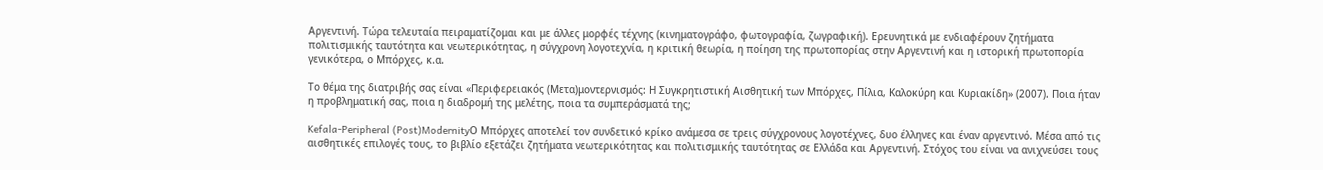Αργεντινή. Τώρα τελευταία πειραματίζομαι και με άλλες μορφές τέχνης (κινηματογράφο, φωτογραφία, ζωγραφική). Ερευνητικά με ενδιαφέρουν ζητήματα πολιτισμικής ταυτότητα και νεωτερικότητας, η σύγχρονη λογοτεχνία, η κριτική θεωρία, η ποίηση της πρωτοπορίας στην Αργεντινή και η ιστορική πρωτοπορία γενικότερα, ο Μπόρχες, κ.α.

Το θέμα της διατριβής σας είναι «Περιφερειακός (Μετα)μοντερνισμός: Η Συγκρητιστική Αισθητική των Μπόρχες, Πίλια, Καλοκύρη και Κυριακίδη» (2007). Ποια ήταν η προβληματική σας, ποια η διαδρομή της μελέτης, ποια τα συμπεράσματά της;

Kefala-Peripheral (Post)ModernityΟ Μπόρχες αποτελεί τον συνδετικό κρίκο ανάμεσα σε τρεις σύγχρονους λογοτέχνες, δυο έλληνες και έναν αργεντινό. Μέσα από τις αισθητικές επιλογές τους, το βιβλίο εξετάζει ζητήματα νεωτερικότητας και πολιτισμικής ταυτότητας σε Ελλάδα και Αργεντινή. Στόχος του είναι να ανιχνεύσει τους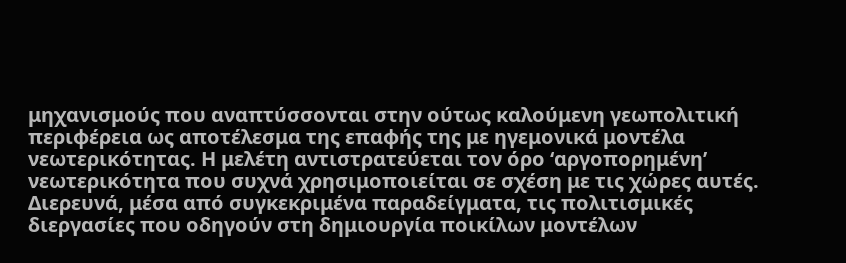μηχανισμούς που αναπτύσσονται στην ούτως καλούμενη γεωπολιτική περιφέρεια ως αποτέλεσμα της επαφής της με ηγεμονικά μοντέλα νεωτερικότητας. Η μελέτη αντιστρατεύεται τον όρο ‘αργοπορημένη’ νεωτερικότητα που συχνά χρησιμοποιείται σε σχέση με τις χώρες αυτές. Διερευνά, μέσα από συγκεκριμένα παραδείγματα, τις πολιτισμικές διεργασίες που οδηγούν στη δημιουργία ποικίλων μοντέλων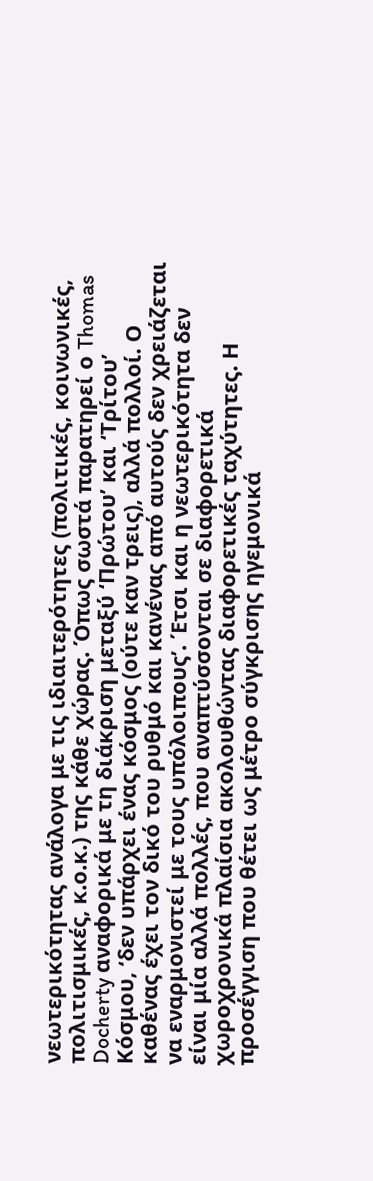νεωτερικότητας ανάλογα με τις ιδιαιτερότητες (πολιτικές, κοινωνικές, πολιτισμικές, κ.ο.κ.) της κάθε χώρας. Όπως σωστά παρατηρεί ο Thomas Docherty αναφορικά με τη διάκριση μεταξύ ‘Πρώτου’ και ‘Τρίτου’ Κόσμου, ‘δεν υπάρχει ένας κόσμος (ούτε καν τρεις), αλλά πολλοί. Ο καθένας έχει τον δικό του ρυθμό και κανένας από αυτούς δεν χρειάζεται να εναρμονιστεί με τους υπόλοιπους’. Έτσι και η νεωτερικότητα δεν είναι μία αλλά πολλές, που αναπτύσσονται σε διαφορετικά χωροχρονικά πλαίσια ακολουθώντας διαφορετικές ταχύτητες. Η προσέγγιση που θέτει ως μέτρο σύγκρισης ηγεμονικά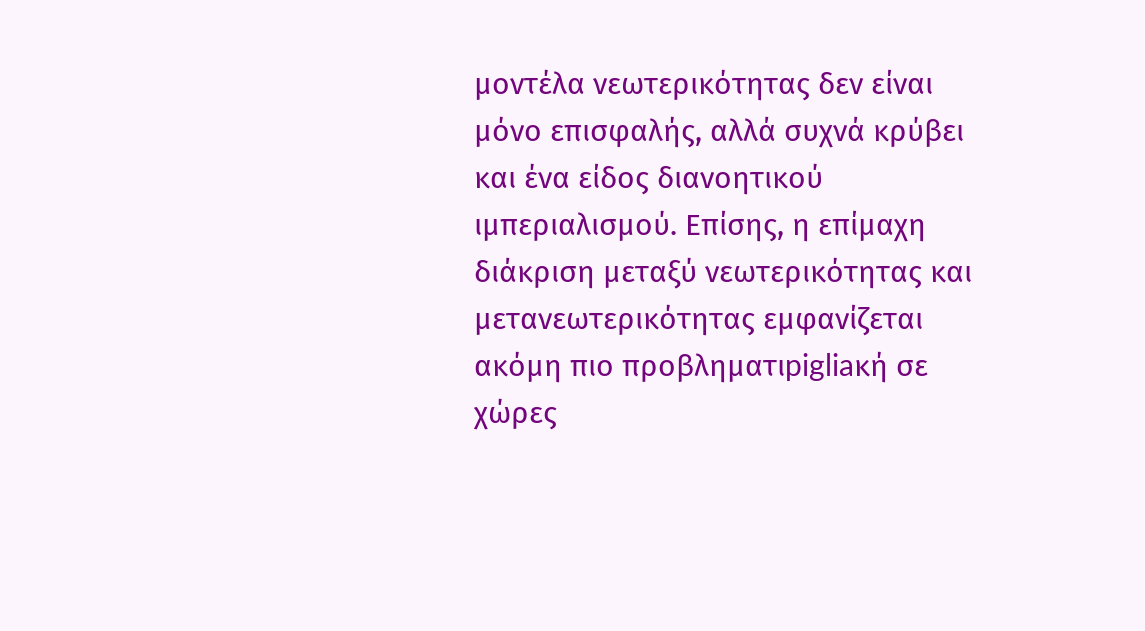μοντέλα νεωτερικότητας δεν είναι μόνο επισφαλής, αλλά συχνά κρύβει και ένα είδος διανοητικού ιμπεριαλισμού. Επίσης, η επίμαχη διάκριση μεταξύ νεωτερικότητας και μετανεωτερικότητας εμφανίζεται ακόμη πιο προβληματιpigliaκή σε χώρες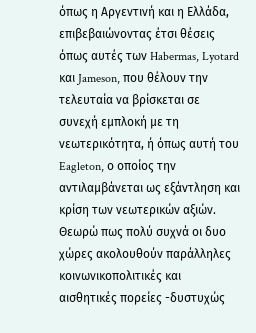όπως η Αργεντινή και η Ελλάδα, επιβεβαιώνοντας έτσι θέσεις όπως αυτές των Habermas, Lyotard και Jameson, που θέλουν την τελευταία να βρίσκεται σε συνεχή εμπλοκή με τη νεωτερικότητα, ή όπως αυτή του Eagleton, ο οποίος την αντιλαμβάνεται ως εξάντληση και κρίση των νεωτερικών αξιών. Θεωρώ πως πολύ συχνά οι δυο χώρες ακολουθούν παράλληλες κοινωνικοπολιτικές και αισθητικές πορείες -δυστυχώς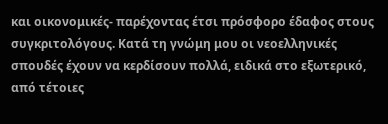και οικονομικές- παρέχοντας έτσι πρόσφορο έδαφος στους συγκριτολόγους. Κατά τη γνώμη μου οι νεοελληνικές σπουδές έχουν να κερδίσουν πολλά, ειδικά στο εξωτερικό, από τέτοιες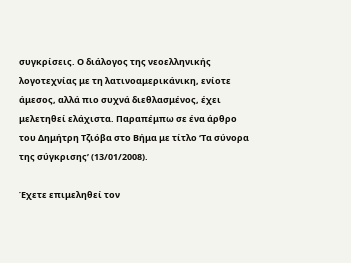συγκρίσεις. Ο διάλογος της νεοελληνικής λογοτεχνίας με τη λατινοαμερικάνικη, ενίοτε άμεσος, αλλά πιο συχνά διεθλασμένος, έχει μελετηθεί ελάχιστα. Παραπέμπω σε ένα άρθρο του Δημήτρη Τζιόβα στο Βήμα με τίτλο ‘Τα σύνορα της σύγκρισης’ (13/01/2008).

Έχετε επιμεληθεί τον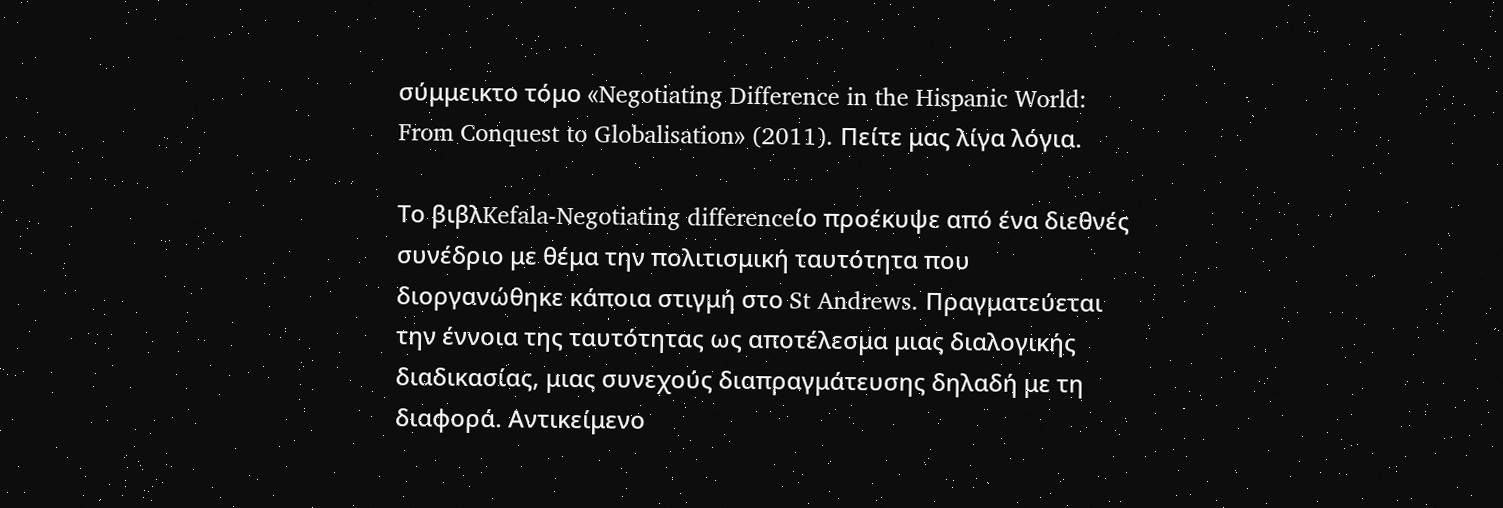σύμμεικτο τόμο «Negotiating Difference in the Hispanic World: From Conquest to Globalisation» (2011). Πείτε μας λίγα λόγια.

Το βιβλKefala-Negotiating differenceίο προέκυψε από ένα διεθνές συνέδριο με θέμα την πολιτισμική ταυτότητα που διοργανώθηκε κάποια στιγμή στο St Andrews. Πραγματεύεται την έννοια της ταυτότητας ως αποτέλεσμα μιας διαλογικής διαδικασίας, μιας συνεχούς διαπραγμάτευσης δηλαδή με τη διαφορά. Αντικείμενο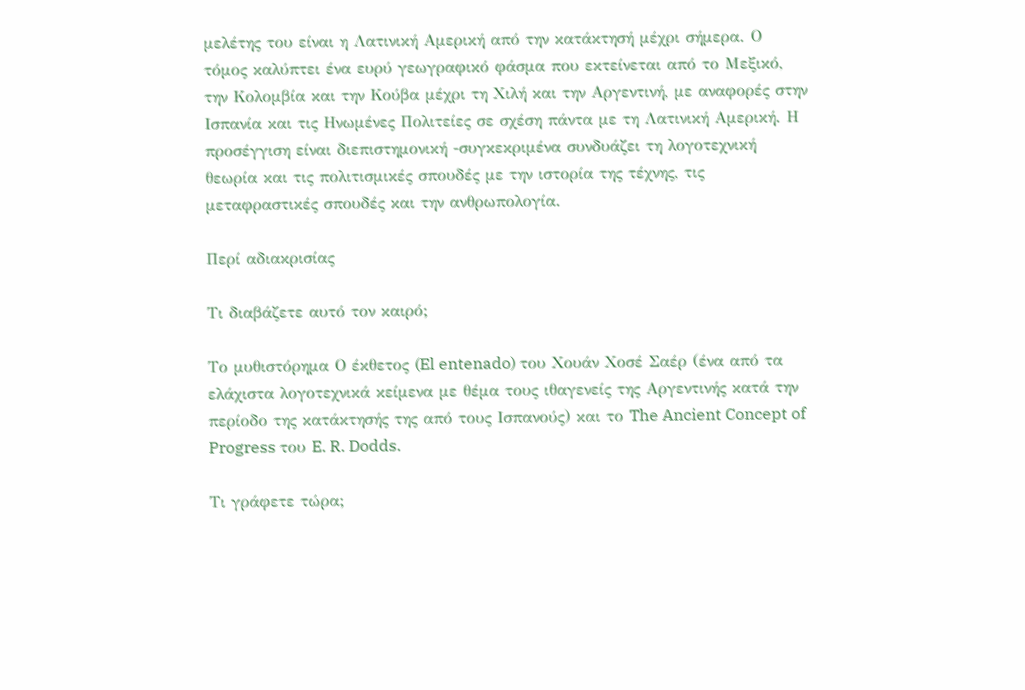μελέτης του είναι η Λατινική Αμερική από την κατάκτησή μέχρι σήμερα. Ο τόμος καλύπτει ένα ευρύ γεωγραφικό φάσμα που εκτείνεται από το Μεξικό, την Κολομβία και την Κούβα μέχρι τη Χιλή και την Αργεντινή, με αναφορές στην Ισπανία και τις Ηνωμένες Πολιτείες σε σχέση πάντα με τη Λατινική Αμερική. Η προσέγγιση είναι διεπιστημονική -συγκεκριμένα συνδυάζει τη λογοτεχνική θεωρία και τις πολιτισμικές σπουδές με την ιστορία της τέχνης, τις μεταφραστικές σπουδές και την ανθρωπολογία.

Περί αδιακρισίας

Τι διαβάζετε αυτό τον καιρό;

Το μυθιστόρημα Ο έκθετος (El entenado) του Χουάν Χοσέ Σαέρ (ένα από τα ελάχιστα λογοτεχνικά κείμενα με θέμα τους ιθαγενείς της Αργεντινής κατά την περίοδο της κατάκτησής της από τους Ισπανούς) και το The Ancient Concept of Progress του E. R. Dodds.

Τι γράφετε τώρα;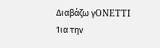Διαβάζω γONETTI 1ια την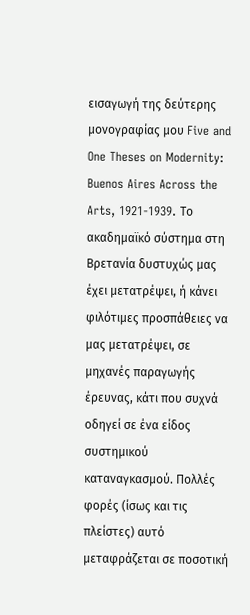εισαγωγή της δεύτερης μονογραφίας μου Five and One Theses on Modernity: Buenos Aires Across the Arts, 1921-1939. Το ακαδημαϊκό σύστημα στη Βρετανία δυστυχώς μας έχει μετατρέψει, ή κάνει φιλότιμες προσπάθειες να μας μετατρέψει, σε μηχανές παραγωγής έρευνας, κάτι που συχνά οδηγεί σε ένα είδος συστημικού καταναγκασμού. Πολλές φορές (ίσως και τις πλείστες) αυτό μεταφράζεται σε ποσοτική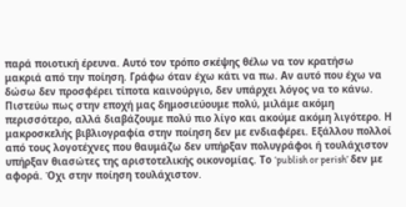παρά ποιοτική έρευνα. Αυτό τον τρόπο σκέψης θέλω να τον κρατήσω μακριά από την ποίηση. Γράφω όταν έχω κάτι να πω. Αν αυτό που έχω να δώσω δεν προσφέρει τίποτα καινούργιο, δεν υπάρχει λόγος να το κάνω. Πιστεύω πως στην εποχή μας δημοσιεύουμε πολύ, μιλάμε ακόμη περισσότερο, αλλά διαβάζουμε πολύ πιο λίγο και ακούμε ακόμη λιγότερο. Η μακροσκελής βιβλιογραφία στην ποίηση δεν με ενδιαφέρει. Εξάλλου πολλοί από τους λογοτέχνες που θαυμάζω δεν υπήρξαν πολυγράφοι ή τουλάχιστον υπήρξαν θιασώτες της αριστοτελικής οικονομίας. Το ‘publish or perish’ δεν με αφορά. Όχι στην ποίηση τουλάχιστον.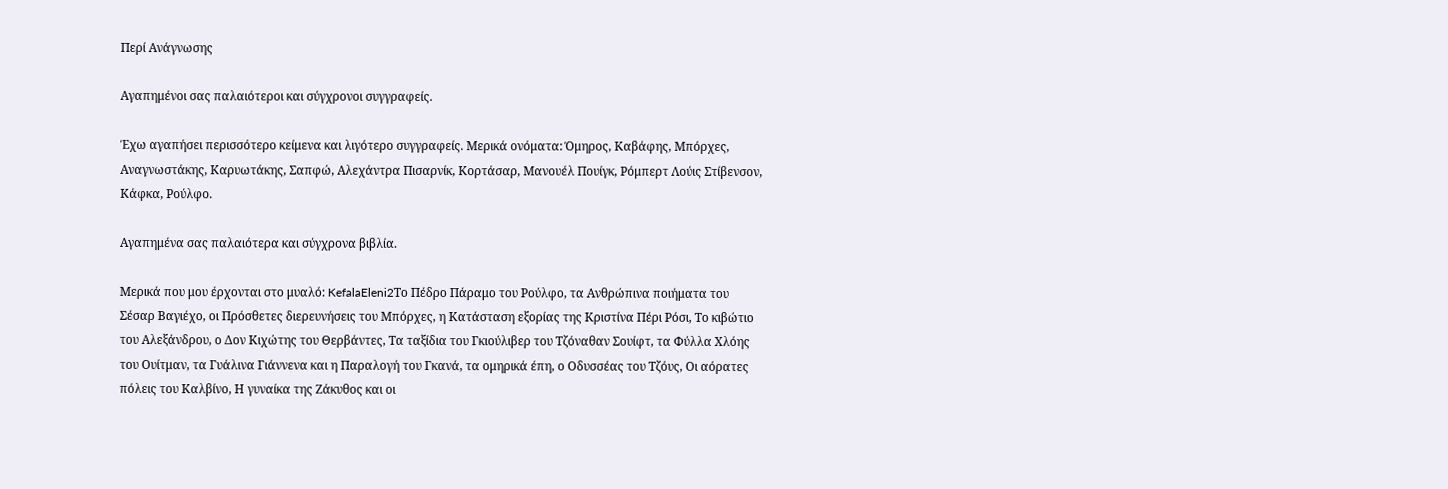Περί Ανάγνωσης

Αγαπημένοι σας παλαιότεροι και σύγχρονοι συγγραφείς.

Έχω αγαπήσει περισσότερο κείμενα και λιγότερο συγγραφείς. Μερικά ονόματα: Όμηρος, Καβάφης, Μπόρχες, Αναγνωστάκης, Καρυωτάκης, Σαπφώ, Αλεχάντρα Πισαρνίκ, Κορτάσαρ, Μανουέλ Πουίγκ, Ρόμπερτ Λούις Στίβενσον, Κάφκα, Ρούλφο.

Αγαπημένα σας παλαιότερα και σύγχρονα βιβλία.

Μερικά που μου έρχονται στο μυαλό: KefalaEleni2Το Πέδρο Πάραμο του Ρούλφο, τα Ανθρώπινα ποιήματα του Σέσαρ Βαγιέχο, οι Πρόσθετες διερευνήσεις του Μπόρχες, η Κατάσταση εξορίας της Κριστίνα Πέρι Ρόσι, Το κιβώτιο του Αλεξάνδρου, ο Δον Κιχώτης του Θερβάντες, Τα ταξίδια του Γκιούλιβερ του Τζόναθαν Σουίφτ, τα Φύλλα Χλόης του Ουίτμαν, τα Γυάλινα Γιάννενα και η Παραλογή του Γκανά, τα ομηρικά έπη, ο Οδυσσέας του Τζόυς, Οι αόρατες πόλεις του Καλβίνο, Η γυναίκα της Ζάκυθος και οι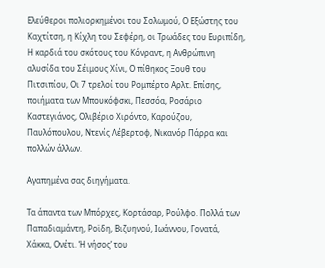Ελεύθεροι πολιορκημένοι του Σολωμού, Ο Εξώστης του Καχτίτση, η Κίχλη του Σεφέρη, οι Τρωάδες του Ευριπίδη, Η καρδιά του σκότους του Κόνραντ, η Ανθρώπινη αλυσίδα του Σέιμους Χίνι, Ο πίθηκος Ξουθ του Πιτσιπίου, Οι 7 τρελοί του Ρομπέρτο Αρλτ. Επίσης, ποιήματα των Μπουκόφσκι, Πεσσόα, Ροσάριο Καστεγιάνος, Ολιβέριο Χιρόντο, Καρούζου, Παυλόπουλου, Ντενίς Λέβερτοφ, Νικανόρ Πάρρα και πολλών άλλων.

Αγαπημένα σας διηγήματα.

Τα άπαντα των Μπόρχες, Κορτάσαρ, Ρούλφο. Πολλά των Παπαδιαμάντη, Ροϊδη, Βιζυηνού, Ιωάννου, Γονατά, Χάκκα, Ονέτι. ‘Η νήσος’ του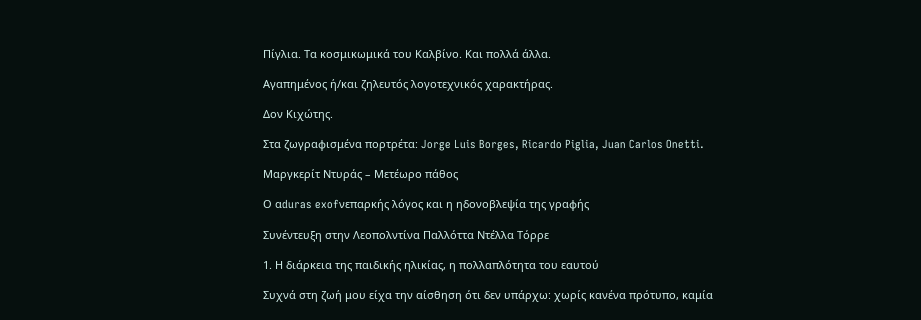Πίγλια. Τα κοσμικωμικά του Καλβίνο. Και πολλά άλλα.

Αγαπημένος ή/και ζηλευτός λογοτεχνικός χαρακτήρας.

Δον Κιχώτης.

Στα ζωγραφισμένα πορτρέτα: Jorge Luis Borges, Ricardo Piglia, Juan Carlos Onetti.

Μαργκερίτ Ντυράς – Μετέωρο πάθος

Ο αduras exofνεπαρκής λόγος και η ηδονοβλεψία της γραφής

Συνέντευξη στην Λεοπολντίνα Παλλόττα Ντέλλα Τόρρε

1. Η διάρκεια της παιδικής ηλικίας, η πολλαπλότητα του εαυτού

Συχνά στη ζωή μου είχα την αίσθηση ότι δεν υπάρχω: χωρίς κανένα πρότυπο, καμία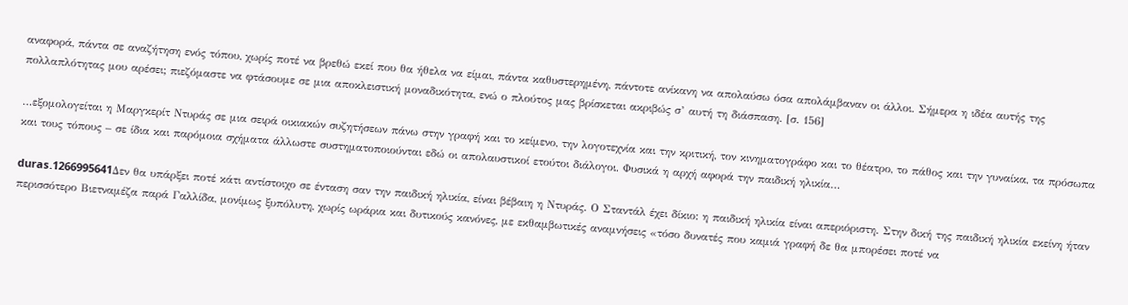αναφορά, πάντα σε αναζήτηση ενός τόπου, χωρίς ποτέ να βρεθώ εκεί που θα ήθελα να είμαι, πάντα καθυστερημένη, πάντοτε ανίκανη να απολαύσω όσα απολάμβαναν οι άλλοι. Σήμερα η ιδέα αυτής της πολλαπλότητας μου αρέσει; πιεζόμαστε να φτάσουμε σε μια αποκλειστική μοναδικότητα, ενώ ο πλούτος μας βρίσκεται ακριβώς σ’ αυτή τη διάσπαση. [σ. 156]

…εξομολογείται η Μαργκερίτ Ντυράς σε μια σειρά οικιακών συζητήσεων πάνω στην γραφή και το κείμενο, την λογοτεχνία και την κριτική, τον κινηματογράφο και το θέατρο, το πάθος και την γυναίκα, τα πρόσωπα και τους τόπους – σε ίδια και παρόμοια σχήματα άλλωστε συστηματοποιούνται εδώ οι απολαυστικοί ετούτοι διάλογοι. Φυσικά η αρχή αφορά την παιδική ηλικία…

duras.1266995641Δεν θα υπάρξει ποτέ κάτι αντίστοιχο σε ένταση σαν την παιδική ηλικία, είναι βέβαιη η Ντυράς. Ο Σταντάλ έχει δίκιο: η παιδική ηλικία είναι απεριόριστη. Στην δική της παιδική ηλικία εκείνη ήταν περισσότερο Βιετναμέζα παρά Γαλλίδα, μονίμως ξυπόλυτη, χωρίς ωράρια και δυτικούς κανόνες, με εκθαμβωτικές αναμνήσεις «τόσο δυνατές που καμιά γραφή δε θα μπορέσει ποτέ να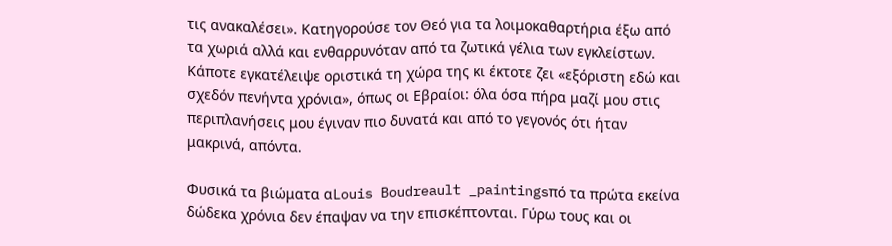τις ανακαλέσει». Κατηγορούσε τον Θεό για τα λοιμοκαθαρτήρια έξω από τα χωριά αλλά και ενθαρρυνόταν από τα ζωτικά γέλια των εγκλείστων. Κάποτε εγκατέλειψε οριστικά τη χώρα της κι έκτοτε ζει «εξόριστη εδώ και σχεδόν πενήντα χρόνια», όπως οι Εβραίοι: όλα όσα πήρα μαζί μου στις περιπλανήσεις μου έγιναν πιο δυνατά και από το γεγονός ότι ήταν μακρινά, απόντα.

Φυσικά τα βιώματα αLouis Boudreault _paintingsπό τα πρώτα εκείνα δώδεκα χρόνια δεν έπαψαν να την επισκέπτονται. Γύρω τους και οι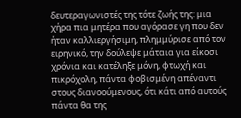δευτεραγωνιστές της τότε ζωής της: μια χήρα πια μητέρα που αγόρασε γη που δεν ήταν καλλιεργήσιμη, πλημμύρισε από τον ειρηνικό, την δούλεψε μάταια για είκοσι χρόνια και κατέληξε μόνη, φτωχή και πικρόχολη, πάντα φοβισμένη απέναντι στους διανοούμενους, ότι κάτι από αυτούς πάντα θα της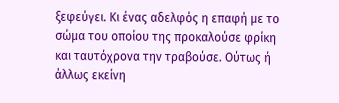ξεφεύγει. Κι ένας αδελφός η επαφή με το σώμα του οποίου της προκαλούσε φρίκη και ταυτόχρονα την τραβούσε. Ούτως ή άλλως εκείνη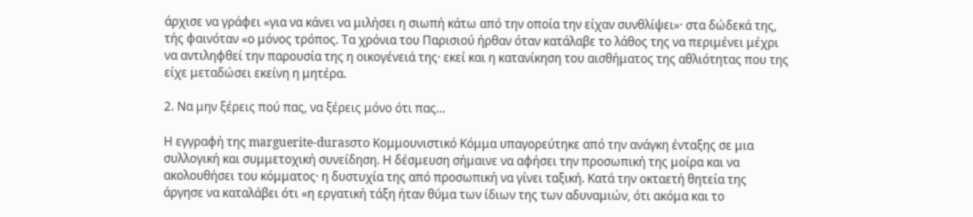άρχισε να γράφει «για να κάνει να μιλήσει η σιωπή κάτω από την οποία την είχαν συνθλίψει»· στα δώδεκά της, τής φαινόταν «ο μόνος τρόπος. Τα χρόνια του Παρισιού ήρθαν όταν κατάλαβε το λάθος της να περιμένει μέχρι να αντιληφθεί την παρουσία της η οικογένειά της· εκεί και η κατανίκηση του αισθήματος της αθλιότητας που της είχε μεταδώσει εκείνη η μητέρα.

2. Να μην ξέρεις πού πας, να ξέρεις μόνο ότι πας…

Η εγγραφή της marguerite-durasστο Κομμουνιστικό Κόμμα υπαγορεύτηκε από την ανάγκη ένταξης σε μια συλλογική και συμμετοχική συνείδηση. Η δέσμευση σήμαινε να αφήσει την προσωπική της μοίρα και να ακολουθήσει του κόμματος· η δυστυχία της από προσωπική να γίνει ταξική. Κατά την οκταετή θητεία της άργησε να καταλάβει ότι «η εργατική τάξη ήταν θύμα των ίδιων της των αδυναμιών, ότι ακόμα και το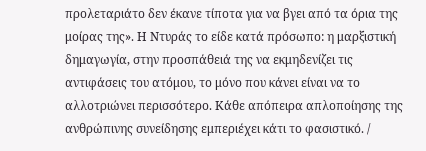προλεταριάτο δεν έκανε τίποτα για να βγει από τα όρια της μοίρας της». Η Ντυράς το είδε κατά πρόσωπο: η μαρξιστική δημαγωγία, στην προσπάθειά της να εκμηδενίζει τις αντιφάσεις του ατόμου, το μόνο που κάνει είναι να το αλλοτριώνει περισσότερο. Κάθε απόπειρα απλοποίησης της ανθρώπινης συνείδησης εμπεριέχει κάτι το φασιστικό. /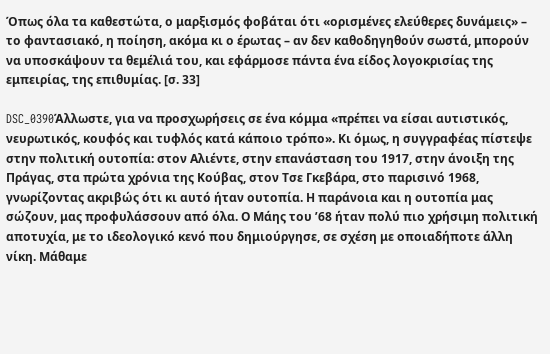Όπως όλα τα καθεστώτα, ο μαρξισμός φοβάται ότι «ορισμένες ελεύθερες δυνάμεις» – το φαντασιακό, η ποίηση, ακόμα κι ο έρωτας – αν δεν καθοδηγηθούν σωστά, μπορούν να υποσκάψουν τα θεμέλιά του, και εφάρμοσε πάντα ένα είδος λογοκρισίας της εμπειρίας, της επιθυμίας. [σ. 33]

DSC_0390Άλλωστε, για να προσχωρήσεις σε ένα κόμμα «πρέπει να είσαι αυτιστικός, νευρωτικός, κουφός και τυφλός κατά κάποιο τρόπο». Κι όμως, η συγγραφέας πίστεψε στην πολιτική ουτοπία: στον Αλιέντε, στην επανάσταση του 1917, στην άνοιξη της Πράγας, στα πρώτα χρόνια της Κούβας, στον Τσε Γκεβάρα, στο παρισινό 1968, γνωρίζοντας ακριβώς ότι κι αυτό ήταν ουτοπία. Η παράνοια και η ουτοπία μας σώζουν, μας προφυλάσσουν από όλα. Ο Μάης του ’68 ήταν πολύ πιο χρήσιμη πολιτική αποτυχία, με το ιδεολογικό κενό που δημιούργησε, σε σχέση με οποιαδήποτε άλλη νίκη. Μάθαμε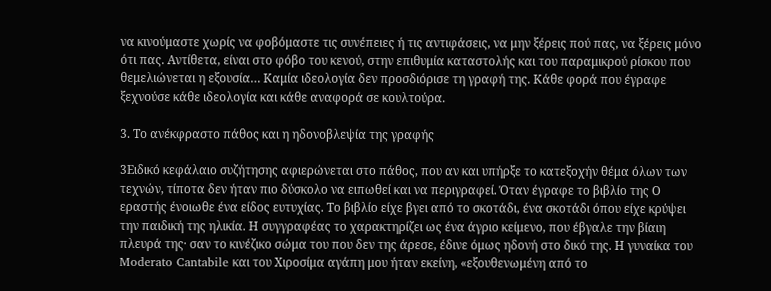να κινούμαστε χωρίς να φοβόμαστε τις συνέπειες ή τις αντιφάσεις, να μην ξέρεις πού πας, να ξέρεις μόνο ότι πας. Αντίθετα, είναι στο φόβο του κενού, στην επιθυμία καταστολής και του παραμικρού ρίσκου που θεμελιώνεται η εξουσία… Καμία ιδεολογία δεν προσδιόρισε τη γραφή της. Κάθε φορά που έγραφε ξεχνούσε κάθε ιδεολογία και κάθε αναφορά σε κουλτούρα.

3. Το ανέκφραστο πάθος και η ηδονοβλεψία της γραφής

3Ειδικό κεφάλαιο συζήτησης αφιερώνεται στο πάθος, που αν και υπήρξε το κατεξοχήν θέμα όλων των τεχνών, τίποτα δεν ήταν πιο δύσκολο να ειπωθεί και να περιγραφεί. Όταν έγραφε το βιβλίο της Ο εραστής ένοιωθε ένα είδος ευτυχίας. Το βιβλίο είχε βγει από το σκοτάδι, ένα σκοτάδι όπου είχε κρύψει την παιδική της ηλικία. Η συγγραφέας το χαρακτηρίζει ως ένα άγριο κείμενο, που έβγαλε την βίαιη πλευρά της· σαν το κινέζικο σώμα του που δεν της άρεσε, έδινε όμως ηδονή στο δικό της. Η γυναίκα του Moderato Cantabile και του Χιροσίμα αγάπη μου ήταν εκείνη, «εξουθενωμένη από το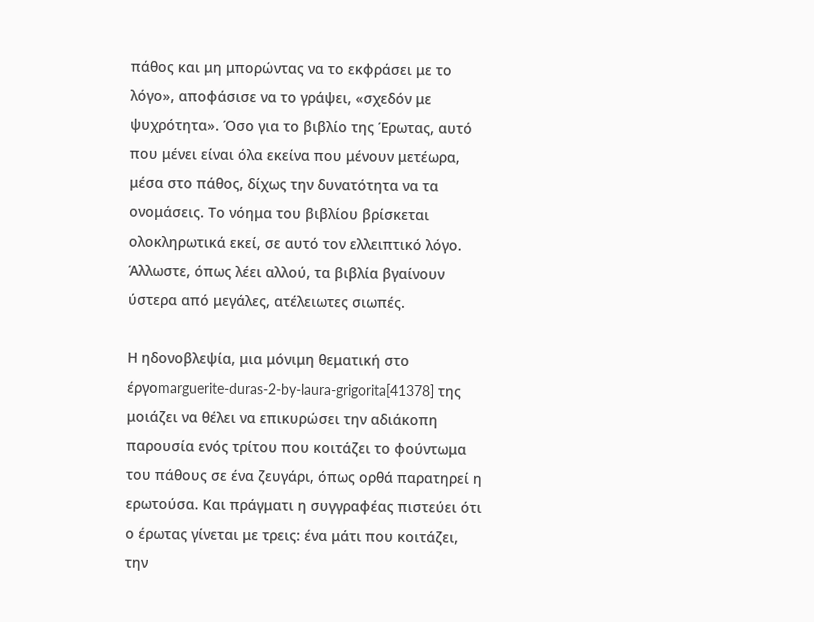πάθος και μη μπορώντας να το εκφράσει με το λόγο», αποφάσισε να το γράψει, «σχεδόν με ψυχρότητα». Όσο για το βιβλίο της Έρωτας, αυτό που μένει είναι όλα εκείνα που μένουν μετέωρα, μέσα στο πάθος, δίχως την δυνατότητα να τα ονομάσεις. Το νόημα του βιβλίου βρίσκεται ολοκληρωτικά εκεί, σε αυτό τον ελλειπτικό λόγο. Άλλωστε, όπως λέει αλλού, τα βιβλία βγαίνουν ύστερα από μεγάλες, ατέλειωτες σιωπές.

Η ηδονοβλεψία, μια μόνιμη θεματική στο έργοmarguerite-duras-2-by-laura-grigorita[41378] της μοιάζει να θέλει να επικυρώσει την αδιάκοπη παρουσία ενός τρίτου που κοιτάζει το φούντωμα του πάθους σε ένα ζευγάρι, όπως ορθά παρατηρεί η ερωτούσα. Και πράγματι η συγγραφέας πιστεύει ότι ο έρωτας γίνεται με τρεις: ένα μάτι που κοιτάζει, την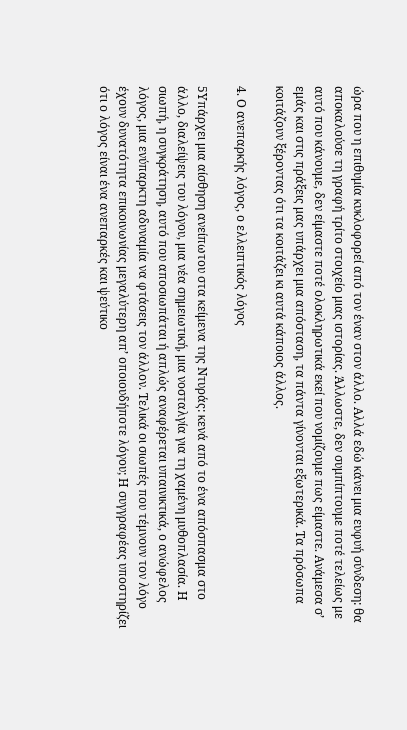ώρα που η επιθυμία κυκλοφορεί από τον έναν στον άλλο. Αλλά εδώ κάνει μια ευφυή σύνδεση: θα αποκαλούσε τη γραφή τρίτο στοιχείο μιας ιστορίας. Άλλωστε, δεν συμπίπτουμε ποτέ τελείως με αυτό που κάνουμε, δεν είμαστε ποτέ ολοκληρωτικά εκεί που νομίζουμε πως είμαστε. Ανάμεσα σ’ εμάς και στις πράξεις μας υπάρχει μια απόσταση, τα πάντα γίνονται εξωτερικά. Τα πρόσωπα κοιτάζουν ξέροντας ότι τα κοιτάζει κι αυτά κάποιος άλλος.

4. Ο ανεπαρκής λόγος, ο ελλειπτικός λόγος

5Υπάρχει μια αίσθηση ανείπωτου στα κείμενα της Ντυράς: κενά από το ένα απόσπασμα στο άλλο, διαλείψεις του λόγου, μια νέα σημειωτική, μια νοσταλγία για τη χαμένη μυθοπλασία. Η σιωπή, η συγκράτηση, αυτό που αποσιωπάται ή απλώς αναφέρεται υπαινικτικά, ο ανώφελος λόγος, μια ενύπαρκτη αδυναμία να φτάσεις τον άλλον. Τελικά οι σιωπές που τέμνουν τον λόγο έχουν δυνατότητα επικοινωνίας μεγαλύτερη απ’ οποιουδήποτε λόγου; Η συγγραφέας υποστηρίζει ότι ο λόγος είναι ένα ανεπαρκές και ψεύτικο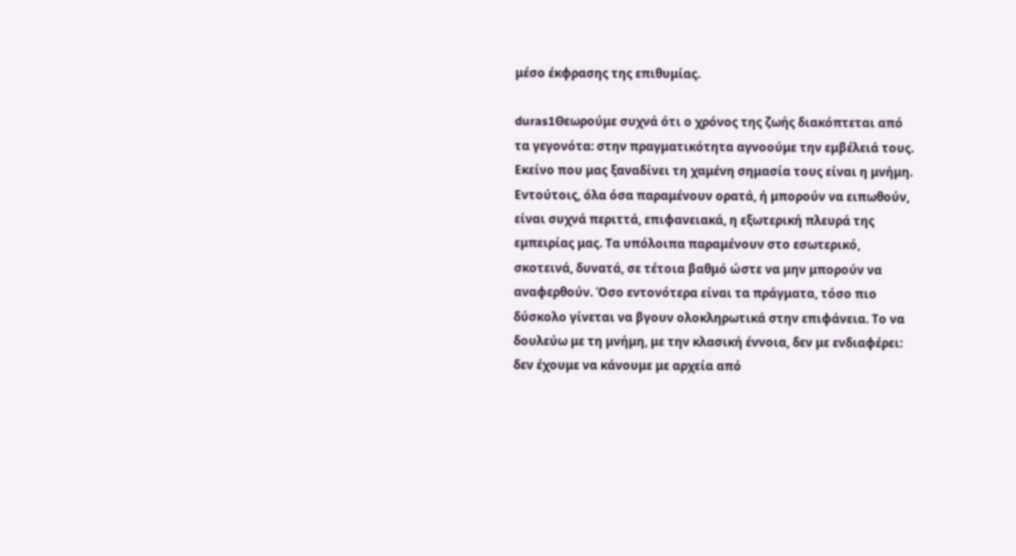μέσο έκφρασης της επιθυμίας.

duras1Θεωρούμε συχνά ότι ο χρόνος της ζωής διακόπτεται από τα γεγονότα: στην πραγματικότητα αγνοούμε την εμβέλειά τους. Εκείνο που μας ξαναδίνει τη χαμένη σημασία τους είναι η μνήμη. Εντούτοις, όλα όσα παραμένουν ορατά, ή μπορούν να ειπωθούν, είναι συχνά περιττά, επιφανειακά, η εξωτερική πλευρά της εμπειρίας μας. Τα υπόλοιπα παραμένουν στο εσωτερικό, σκοτεινά, δυνατά, σε τέτοια βαθμό ώστε να μην μπορούν να αναφερθούν. Όσο εντονότερα είναι τα πράγματα, τόσο πιο δύσκολο γίνεται να βγουν ολοκληρωτικά στην επιφάνεια. Το να δουλεύω με τη μνήμη, με την κλασική έννοια, δεν με ενδιαφέρει: δεν έχουμε να κάνουμε με αρχεία από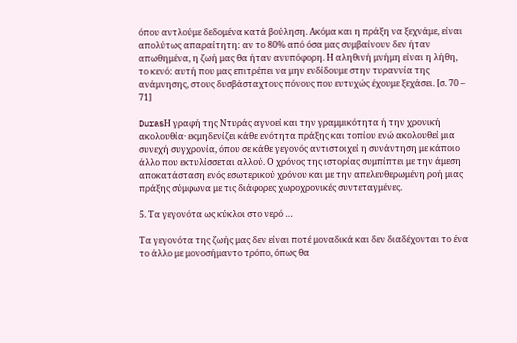όπου αντλούμε δεδομένα κατά βούληση. Ακόμα και η πράξη να ξεχνάμε, είναι απολύτως απαραίτητη: αν το 80% από όσα μας συμβαίνουν δεν ήταν απωθημένα, η ζωή μας θα ήταν ανυπόφορη. Η αληθινή μνήμη είναι η λήθη, το κενό: αυτή που μας επιτρέπει να μην ενδίδουμε στην τυραννία της ανάμνησης, στους δυσβάσταχτους πόνους που ευτυχώς έχουμε ξεχάσει. [σ. 70 – 71]

DurasΗ γραφή της Ντυράς αγνοεί και την γραμμικότητα ή την χρονική ακολουθία· εκμηδενίζει κάθε ενότητα πράξης και τοπίου ενώ ακολουθεί μια συνεχή συγχρονία, όπου σε κάθε γεγονός αντιστοιχεί η συνάντηση με κάποιο άλλο που εκτυλίσσεται αλλού. Ο χρόνος της ιστορίας συμπίπτει με την άμεση αποκατάσταση ενός εσωτερικού χρόνου και με την απελευθερωμένη ροή μιας πράξης σύμφωνα με τις διάφορες χωροχρονικές συντεταγμένες.

5. Τα γεγονότα ως κύκλοι στο νερό …

Τα γεγονότα της ζωής μας δεν είναι ποτέ μοναδικά και δεν διαδέχονται το ένα το άλλο με μονοσήμαντο τρόπο, όπως θα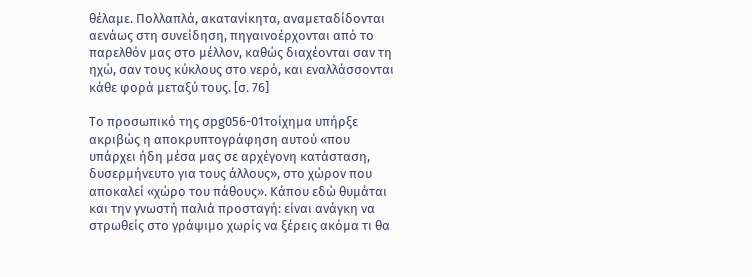θέλαμε. Πολλαπλά, ακατανίκητα, αναμεταδίδονται αενάως στη συνείδηση, πηγαινοέρχονται από το παρελθόν μας στο μέλλον, καθώς διαχέονται σαν τη ηχώ, σαν τους κύκλους στο νερό, και εναλλάσσονται κάθε φορά μεταξύ τους. [σ. 76]

Το προσωπικό της σpg056-01τοίχημα υπήρξε ακριβώς η αποκρυπτογράφηση αυτού «που υπάρχει ήδη μέσα μας σε αρχέγονη κατάσταση, δυσερμήνευτο για τους άλλους», στο χώρον που αποκαλεί «χώρο του πάθους». Κάπου εδώ θυμάται και την γνωστή παλιά προσταγή: είναι ανάγκη να στρωθείς στο γράψιμο χωρίς να ξέρεις ακόμα τι θα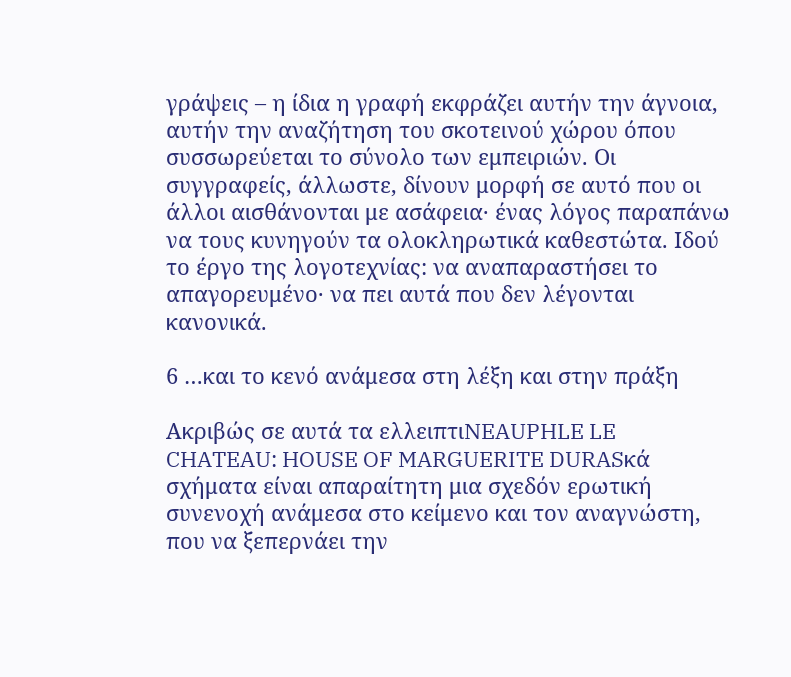γράψεις – η ίδια η γραφή εκφράζει αυτήν την άγνοια, αυτήν την αναζήτηση του σκοτεινού χώρου όπου συσσωρεύεται το σύνολο των εμπειριών. Οι συγγραφείς, άλλωστε, δίνουν μορφή σε αυτό που οι άλλοι αισθάνονται με ασάφεια· ένας λόγος παραπάνω να τους κυνηγούν τα ολοκληρωτικά καθεστώτα. Ιδού το έργο της λογοτεχνίας: να αναπαραστήσει το απαγορευμένο· να πει αυτά που δεν λέγονται κανονικά.

6 …και το κενό ανάμεσα στη λέξη και στην πράξη

Ακριβώς σε αυτά τα ελλειπτιNEAUPHLE LE CHATEAU: HOUSE OF MARGUERITE DURASκά σχήματα είναι απαραίτητη μια σχεδόν ερωτική συνενοχή ανάμεσα στο κείμενο και τον αναγνώστη, που να ξεπερνάει την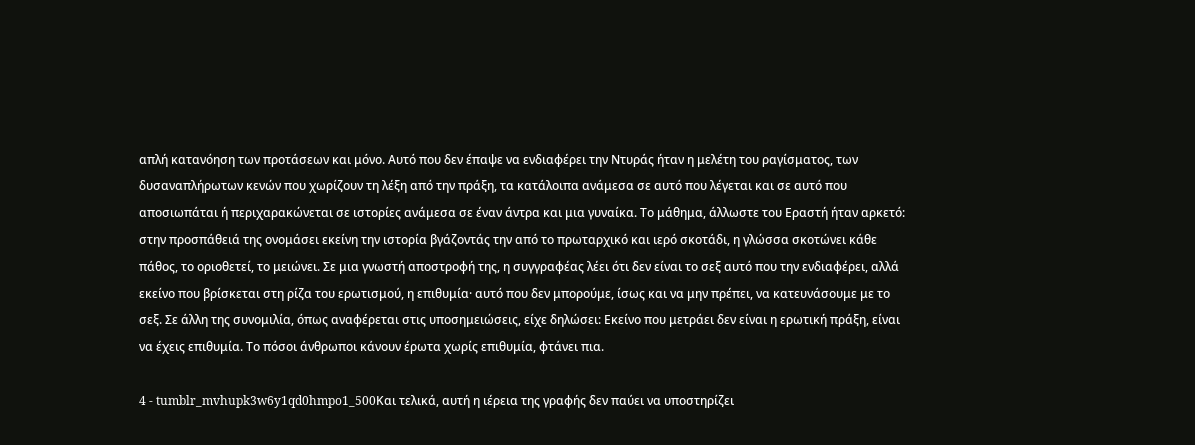απλή κατανόηση των προτάσεων και μόνο. Αυτό που δεν έπαψε να ενδιαφέρει την Ντυράς ήταν η μελέτη του ραγίσματος, των δυσαναπλήρωτων κενών που χωρίζουν τη λέξη από την πράξη, τα κατάλοιπα ανάμεσα σε αυτό που λέγεται και σε αυτό που αποσιωπάται ή περιχαρακώνεται σε ιστορίες ανάμεσα σε έναν άντρα και μια γυναίκα. Το μάθημα, άλλωστε του Εραστή ήταν αρκετό: στην προσπάθειά της ονομάσει εκείνη την ιστορία βγάζοντάς την από το πρωταρχικό και ιερό σκοτάδι, η γλώσσα σκοτώνει κάθε πάθος, το οριοθετεί, το μειώνει. Σε μια γνωστή αποστροφή της, η συγγραφέας λέει ότι δεν είναι το σεξ αυτό που την ενδιαφέρει, αλλά εκείνο που βρίσκεται στη ρίζα του ερωτισμού, η επιθυμία· αυτό που δεν μπορούμε, ίσως και να μην πρέπει, να κατευνάσουμε με το σεξ. Σε άλλη της συνομιλία, όπως αναφέρεται στις υποσημειώσεις, είχε δηλώσει: Εκείνο που μετράει δεν είναι η ερωτική πράξη, είναι να έχεις επιθυμία. Το πόσοι άνθρωποι κάνουν έρωτα χωρίς επιθυμία, φτάνει πια.

4 - tumblr_mvhupk3w6y1qd0hmpo1_500Και τελικά, αυτή η ιέρεια της γραφής δεν παύει να υποστηρίζει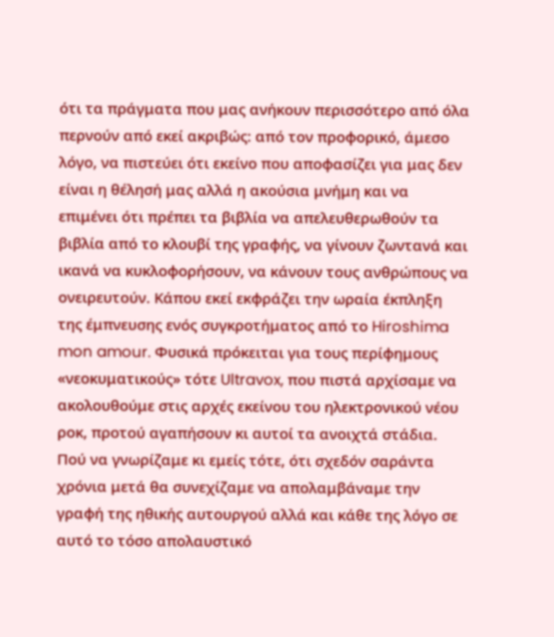ότι τα πράγματα που μας ανήκουν περισσότερο από όλα περνούν από εκεί ακριβώς: από τον προφορικό, άμεσο λόγο, να πιστεύει ότι εκείνο που αποφασίζει για μας δεν είναι η θέλησή μας αλλά η ακούσια μνήμη και να επιμένει ότι πρέπει τα βιβλία να απελευθερωθούν τα βιβλία από το κλουβί της γραφής, να γίνουν ζωντανά και ικανά να κυκλοφορήσουν, να κάνουν τους ανθρώπους να ονειρευτούν. Κάπου εκεί εκφράζει την ωραία έκπληξη της έμπνευσης ενός συγκροτήματος από το Hiroshima mon amour. Φυσικά πρόκειται για τους περίφημους «νεοκυματικούς» τότε Ultravox, που πιστά αρχίσαμε να ακολουθούμε στις αρχές εκείνου του ηλεκτρονικού νέου ροκ, προτού αγαπήσουν κι αυτοί τα ανοιχτά στάδια. Πού να γνωρίζαμε κι εμείς τότε, ότι σχεδόν σαράντα χρόνια μετά θα συνεχίζαμε να απολαμβάναμε την γραφή της ηθικής αυτουργού αλλά και κάθε της λόγο σε αυτό το τόσο απολαυστικό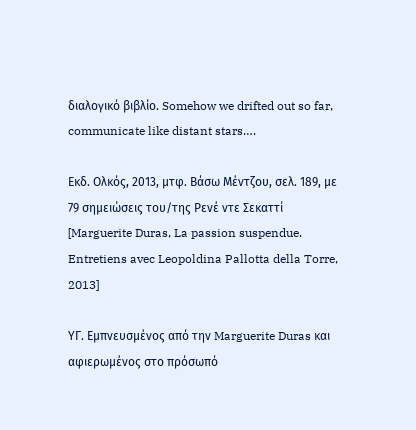διαλογικό βιβλίο. Somehow we drifted out so far, communicate like distant stars….

Εκδ. Ολκός, 2013, μτφ. Βάσω Μέντζου, σελ. 189, με 79 σημειώσεις του/της Ρενέ ντε Σεκαττί [Marguerite Duras, La passion suspendue. Entretiens avec Leopoldina Pallotta della Torre, 2013]

ΥΓ. Εμπνευσμένος από την Marguerite Duras και αφιερωμένος στο πρόσωπό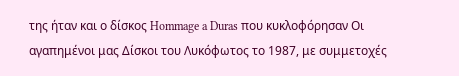της ήταν και ο δίσκος Hommage a Duras που κυκλοφόρησαν Οι αγαπημένοι μας Δίσκοι του Λυκόφωτος το 1987, με συμμετοχές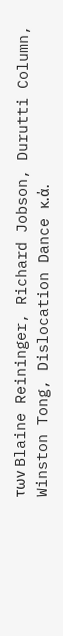των Blaine Reininger, Richard Jobson, Durutti Column, Winston Tong, Dislocation Dance κ.ά.